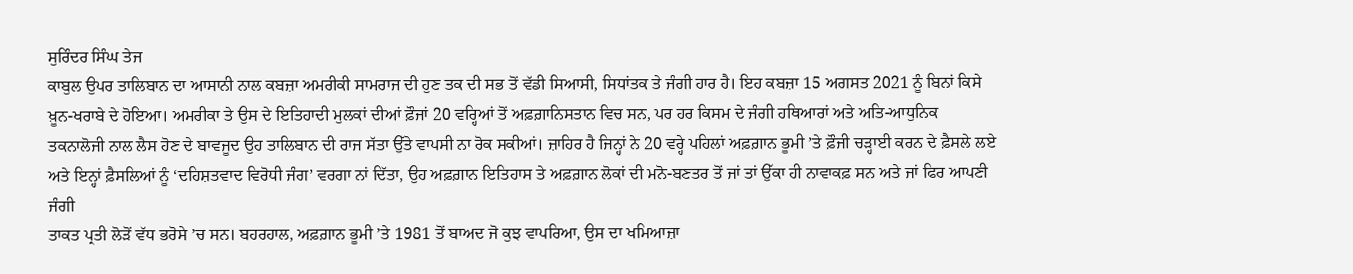ਸੁਰਿੰਦਰ ਸਿੰਘ ਤੇਜ
ਕਾਬੁਲ ਉਪਰ ਤਾਲਿਬਾਨ ਦਾ ਆਸਾਨੀ ਨਾਲ ਕਬਜ਼ਾ ਅਮਰੀਕੀ ਸਾਮਰਾਜ ਦੀ ਹੁਣ ਤਕ ਦੀ ਸਭ ਤੋਂ ਵੱਡੀ ਸਿਆਸੀ, ਸਿਧਾਂਤਕ ਤੇ ਜੰਗੀ ਹਾਰ ਹੈ। ਇਹ ਕਬਜ਼ਾ 15 ਅਗਸਤ 2021 ਨੂੰ ਬਿਨਾਂ ਕਿਸੇ ਖ਼ੂਨ-ਖਰਾਬੇ ਦੇ ਹੋਇਆ। ਅਮਰੀਕਾ ਤੇ ਉਸ ਦੇ ਇਤਿਹਾਦੀ ਮੁਲਕਾਂ ਦੀਆਂ ਫ਼ੌਜਾਂ 20 ਵਰ੍ਹਿਆਂ ਤੋਂ ਅਫ਼ਗ਼ਾਨਿਸਤਾਨ ਵਿਚ ਸਨ, ਪਰ ਹਰ ਕਿਸਮ ਦੇ ਜੰਗੀ ਹਥਿਆਰਾਂ ਅਤੇ ਅਤਿ-ਆਧੁਨਿਕ ਤਕਨਾਲੋਜੀ ਨਾਲ ਲੈਸ ਹੋਣ ਦੇ ਬਾਵਜੂਦ ਉਹ ਤਾਲਿਬਾਨ ਦੀ ਰਾਜ ਸੱਤਾ ਉੱਤੇ ਵਾਪਸੀ ਨਾ ਰੋਕ ਸਕੀਆਂ। ਜ਼ਾਹਿਰ ਹੈ ਜਿਨ੍ਹਾਂ ਨੇ 20 ਵਰ੍ਹੇ ਪਹਿਲਾਂ ਅਫ਼ਗ਼ਾਨ ਭੂਮੀ ’ਤੇ ਫ਼ੌਜੀ ਚੜ੍ਹਾਈ ਕਰਨ ਦੇ ਫ਼ੈਸਲੇ ਲਏ ਅਤੇ ਇਨ੍ਹਾਂ ਫ਼ੈਸਲਿਆਂ ਨੂੰ ‘ਦਹਿਸ਼ਤਵਾਦ ਵਿਰੋਧੀ ਜੰਗ’ ਵਰਗਾ ਨਾਂ ਦਿੱਤਾ, ਉਹ ਅਫ਼ਗ਼ਾਨ ਇਤਿਹਾਸ ਤੇ ਅਫ਼ਗ਼ਾਨ ਲੋਕਾਂ ਦੀ ਮਨੋ-ਬਣਤਰ ਤੋਂ ਜਾਂ ਤਾਂ ਉੱਕਾ ਹੀ ਨਾਵਾਕਫ਼ ਸਨ ਅਤੇ ਜਾਂ ਫਿਰ ਆਪਣੀ ਜੰਗੀ
ਤਾਕਤ ਪ੍ਰਤੀ ਲੋੜੋਂ ਵੱਧ ਭਰੋਸੇ ’ਚ ਸਨ। ਬਹਰਹਾਲ, ਅਫ਼ਗ਼ਾਨ ਭੂਮੀ ’ਤੇ 1981 ਤੋਂ ਬਾਅਦ ਜੋ ਕੁਝ ਵਾਪਰਿਆ, ਉਸ ਦਾ ਖਮਿਆਜ਼ਾ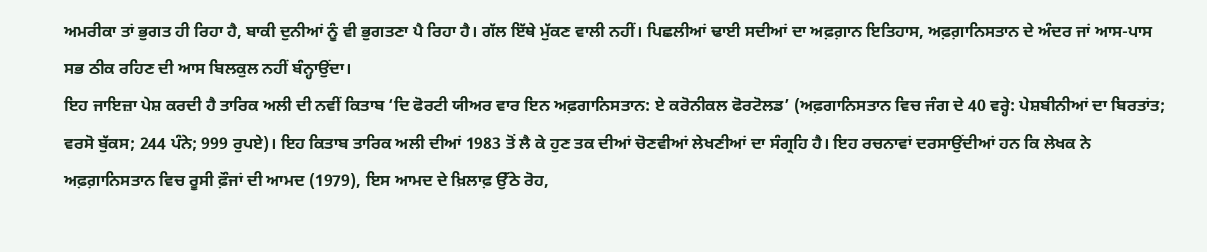ਅਮਰੀਕਾ ਤਾਂ ਭੁਗਤ ਹੀ ਰਿਹਾ ਹੈ, ਬਾਕੀ ਦੁਨੀਆਂ ਨੂੰ ਵੀ ਭੁਗਤਣਾ ਪੈ ਰਿਹਾ ਹੈ। ਗੱਲ ਇੱਥੇ ਮੁੱਕਣ ਵਾਲੀ ਨਹੀਂ। ਪਿਛਲੀਆਂ ਢਾਈ ਸਦੀਆਂ ਦਾ ਅਫ਼ਗ਼ਾਨ ਇਤਿਹਾਸ, ਅਫ਼ਗ਼ਾਨਿਸਤਾਨ ਦੇ ਅੰਦਰ ਜਾਂ ਆਸ-ਪਾਸ ਸਭ ਠੀਕ ਰਹਿਣ ਦੀ ਆਸ ਬਿਲਕੁਲ ਨਹੀਂ ਬੰਨ੍ਹਾਉਂਦਾ।
ਇਹ ਜਾਇਜ਼ਾ ਪੇਸ਼ ਕਰਦੀ ਹੈ ਤਾਰਿਕ ਅਲੀ ਦੀ ਨਵੀਂ ਕਿਤਾਬ ‘ਦਿ ਫੋਰਟੀ ਯੀਅਰ ਵਾਰ ਇਨ ਅਫ਼ਗਾਨਿਸਤਾਨ: ਏ ਕਰੋਨੀਕਲ ਫੋਰਟੋਲਡ’ (ਅਫ਼ਗਾਨਿਸਤਾਨ ਵਿਚ ਜੰਗ ਦੇ 40 ਵਰ੍ਹੇ: ਪੇਸ਼ਬੀਨੀਆਂ ਦਾ ਬਿਰਤਾਂਤ; ਵਰਸੋ ਬੁੱਕਸ; 244 ਪੰਨੇ; 999 ਰੁਪਏ)। ਇਹ ਕਿਤਾਬ ਤਾਰਿਕ ਅਲੀ ਦੀਆਂ 1983 ਤੋਂ ਲੈ ਕੇ ਹੁਣ ਤਕ ਦੀਆਂ ਚੋਣਵੀਆਂ ਲੇਖਣੀਆਂ ਦਾ ਸੰਗ੍ਰਹਿ ਹੈ। ਇਹ ਰਚਨਾਵਾਂ ਦਰਸਾਉਂਦੀਆਂ ਹਨ ਕਿ ਲੇਖਕ ਨੇ ਅਫ਼ਗ਼ਾਨਿਸਤਾਨ ਵਿਚ ਰੂਸੀ ਫ਼ੌਜਾਂ ਦੀ ਆਮਦ (1979), ਇਸ ਆਮਦ ਦੇ ਖ਼ਿਲਾਫ਼ ਉੱਠੇ ਰੋਹ,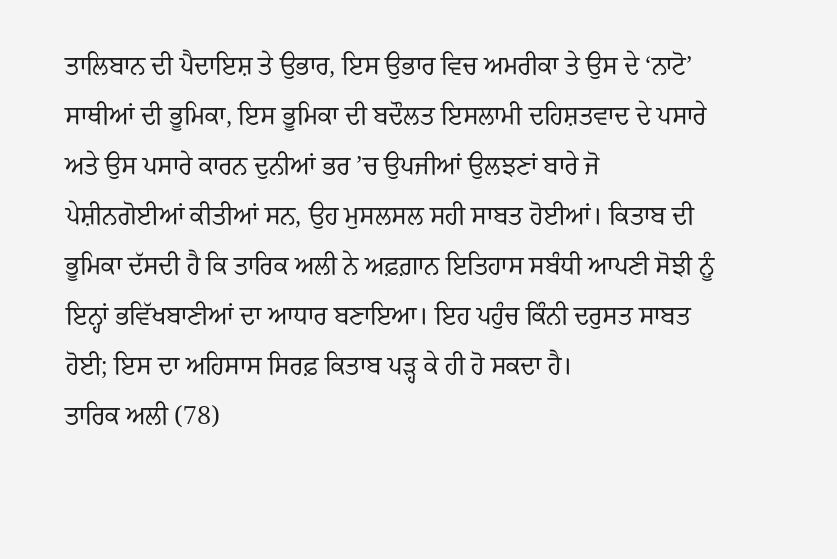ਤਾਲਿਬਾਨ ਦੀ ਪੈਦਾਇਸ਼ ਤੇ ਉਭਾਰ, ਇਸ ਉਭਾਰ ਵਿਚ ਅਮਰੀਕਾ ਤੇ ਉਸ ਦੇ ‘ਨਾਟੋ’ ਸਾਥੀਆਂ ਦੀ ਭੂਮਿਕਾ, ਇਸ ਭੂਮਿਕਾ ਦੀ ਬਦੌਲਤ ਇਸਲਾਮੀ ਦਹਿਸ਼ਤਵਾਦ ਦੇ ਪਸਾਰੇ ਅਤੇ ਉਸ ਪਸਾਰੇ ਕਾਰਨ ਦੁਨੀਆਂ ਭਰ ’ਚ ਉਪਜੀਆਂ ਉਲਝਣਾਂ ਬਾਰੇ ਜੋ ਪੇਸ਼ੀਨਗੋਈਆਂ ਕੀਤੀਆਂ ਸਨ, ਉਹ ਮੁਸਲਸਲ ਸਹੀ ਸਾਬਤ ਹੋਈਆਂ। ਕਿਤਾਬ ਦੀ ਭੂਮਿਕਾ ਦੱਸਦੀ ਹੈ ਕਿ ਤਾਰਿਕ ਅਲੀ ਨੇ ਅਫ਼ਗ਼ਾਨ ਇਤਿਹਾਸ ਸਬੰਧੀ ਆਪਣੀ ਸੋਝੀ ਨੂੰ ਇਨ੍ਹਾਂ ਭਵਿੱਖਬਾਣੀਆਂ ਦਾ ਆਧਾਰ ਬਣਾਇਆ। ਇਹ ਪਹੁੰਚ ਕਿੰਨੀ ਦਰੁਸਤ ਸਾਬਤ ਹੋਈ; ਇਸ ਦਾ ਅਹਿਸਾਸ ਸਿਰਫ਼ ਕਿਤਾਬ ਪੜ੍ਹ ਕੇ ਹੀ ਹੋ ਸਕਦਾ ਹੈ।
ਤਾਰਿਕ ਅਲੀ (78)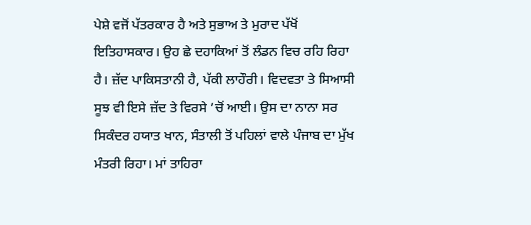ਪੇਸ਼ੇ ਵਜੋਂ ਪੱਤਰਕਾਰ ਹੈ ਅਤੇ ਸੁਭਾਅ ਤੇ ਮੁਰਾਦ ਪੱਖੋਂ ਇਤਿਹਾਸਕਾਰ। ਉਹ ਛੇ ਦਹਾਕਿਆਂ ਤੋਂ ਲੰਡਨ ਵਿਚ ਰਹਿ ਰਿਹਾ ਹੈ। ਜ਼ੱਦ ਪਾਕਿਸਤਾਨੀ ਹੈ, ਪੱਕੀ ਲਾਹੌਰੀ। ਵਿਦਵਤਾ ਤੇ ਸਿਆਸੀ ਸੂਝ ਵੀ ਇਸੇ ਜ਼ੱਦ ਤੇ ਵਿਰਸੇ ’ਚੋਂ ਆਈ। ਉਸ ਦਾ ਨਾਨਾ ਸਰ ਸਿਕੰਦਰ ਹਯਾਤ ਖਾਨ, ਸੰਤਾਲੀ ਤੋਂ ਪਹਿਲਾਂ ਵਾਲੇ ਪੰਜਾਬ ਦਾ ਮੁੱਖ ਮੰਤਰੀ ਰਿਹਾ। ਮਾਂ ਤਾਹਿਰਾ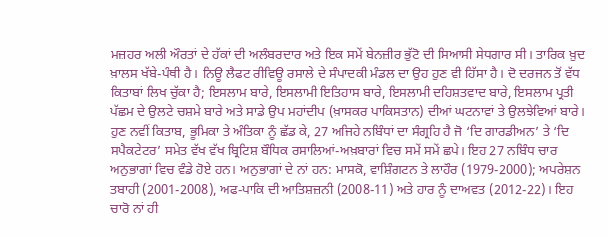ਮਜ਼ਹਰ ਅਲੀ ਔਰਤਾਂ ਦੇ ਹੱਕਾਂ ਦੀ ਅਲੰਬਰਦਾਰ ਅਤੇ ਇਕ ਸਮੇਂ ਬੇਨਜ਼ੀਰ ਭੁੱਟੋ ਦੀ ਸਿਆਸੀ ਸੇਧਗਾਰ ਸੀ। ਤਾਰਿਕ ਖ਼ੁਦ ਖ਼ਾਲਸ ਖੱਬੇ-ਪੰਥੀ ਹੈ। ਨਿਊ ਲੈਫਟ ਰੀਵਿਊ ਰਸਾਲੇ ਦੇ ਸੰਪਾਦਕੀ ਮੰਡਲ ਦਾ ਉਹ ਹੁਣ ਵੀ ਹਿੱਸਾ ਹੈ। ਦੋ ਦਰਜਨ ਤੋਂ ਵੱਧ ਕਿਤਾਬਾਂ ਲਿਖ ਚੁੱਕਾ ਹੈ; ਇਸਲਾਮ ਬਾਰੇ, ਇਸਲਾਮੀ ਇਤਿਹਾਸ ਬਾਰੇ, ਇਸਲਾਮੀ ਦਹਿਸ਼ਤਵਾਦ ਬਾਰੇ, ਇਸਲਾਮ ਪ੍ਰਤੀ ਪੱਛਮ ਦੇ ਉਲਟੇ ਚਸ਼ਮੇ ਬਾਰੇ ਅਤੇ ਸਾਡੇ ਉਪ ਮਹਾਂਦੀਪ (ਖ਼ਾਸਕਰ ਪਾਕਿਸਤਾਨ) ਦੀਆਂ ਘਟਨਾਵਾਂ ਤੇ ਉਲਝੇਵਿਆਂ ਬਾਰੇ। ਹੁਣ ਨਵੀਂ ਕਿਤਾਬ, ਭੂਮਿਕਾ ਤੇ ਅੰਤਿਕਾ ਨੂੰ ਛੱਡ ਕੇ, 27 ਅਜਿਹੇ ਨਬਿੰਧਾਂ ਦਾ ਸੰਗ੍ਰਹਿ ਹੈ ਜੋ ‘ਦਿ ਗਾਰਡੀਅਨ’ ਤੇ ‘ਦਿ ਸਪੈਕਟੇਟਰ’ ਸਮੇਤ ਵੱਖ ਵੱਖ ਬ੍ਰਿਟਿਸ਼ ਬੌਧਿਕ ਰਸਾਲਿਆਂ-ਅਖ਼ਬਾਰਾਂ ਵਿਚ ਸਮੇਂ ਸਮੇਂ ਛਪੇ। ਇਹ 27 ਨਬਿੰਧ ਚਾਰ ਅਨੁਭਾਗਾਂ ਵਿਚ ਵੰਡੇ ਹੋਏ ਹਨ। ਅਨੁਭਾਗਾਂ ਦੇ ਨਾਂ ਹਨ: ਮਾਸਕੋ, ਵਾਸ਼ਿੰਗਟਨ ਤੇ ਲਾਹੌਰ (1979-2000); ਅਪਰੇਸ਼ਨ ਤਬਾਹੀ (2001-2008), ਅਫ-ਪਾਕਿ ਦੀ ਆਤਿਸ਼ਜ਼ਨੀ (2008-11) ਅਤੇ ਹਾਰ ਨੂੰ ਦਾਅਵਤ (2012-22)। ਇਹ ਚਾਰੋ ਨਾਂ ਹੀ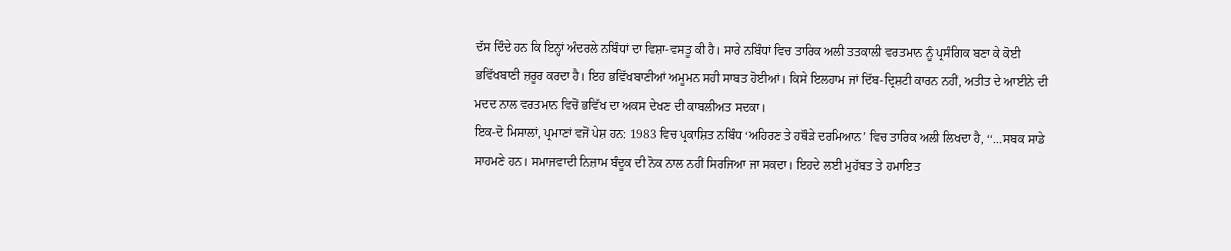ਦੱਸ ਦਿੰਦੇ ਹਨ ਕਿ ਇਨ੍ਹਾਂ ਅੰਦਰਲੇ ਨਬਿੰਧਾਂ ਦਾ ਵਿਸ਼ਾ-ਵਸਤੂ ਕੀ ਹੈ। ਸਾਰੇ ਨਬਿੰਧਾਂ ਵਿਚ ਤਾਰਿਕ ਅਲੀ ਤਤਕਾਲੀ ਵਰਤਮਾਨ ਨੂੰ ਪ੍ਰਸੰਗਿਕ ਬਣਾ ਕੇ ਕੋਈ ਭਵਿੱਖਬਾਣੀ ਜ਼ਰੂਰ ਕਰਦਾ ਹੈ। ਇਹ ਭਵਿੱਖਬਾਣੀਆਂ ਅਮੂਮਨ ਸਹੀ ਸਾਬਤ ਹੋਈਆਂ। ਕਿਸੇ ਇਲਹਾਮ ਜਾਂ ਦਿੱਬ-ਦ੍ਰਿਸ਼ਟੀ ਕਾਰਨ ਨਹੀਂ, ਅਤੀਤ ਦੇ ਆਈਨੇ ਦੀ ਮਦਦ ਨਾਲ ਵਰਤਮਾਨ ਵਿਚੋਂ ਭਵਿੱਖ ਦਾ ਅਕਸ ਦੇਖਣ ਦੀ ਕਾਬਲੀਅਤ ਸਦਕਾ।
ਇਕ-ਦੋ ਮਿਸਾਲਾਂ, ਪ੍ਰਮਾਣਾਂ ਵਜੋਂ ਪੇਸ਼ ਹਨ: 1983 ਵਿਚ ਪ੍ਰਕਾਸ਼ਿਤ ਨਬਿੰਧ ‘ਅਹਿਰਣ ਤੇ ਹਥੌੜੇ ਦਰਮਿਆਨ’ ਵਿਚ ਤਾਰਿਕ ਅਲੀ ਲਿਖਦਾ ਹੈ, ‘‘…ਸਬਕ ਸਾਡੇ ਸਾਹਮਣੇ ਹਨ। ਸਮਾਜਵਾਦੀ ਨਿਜ਼ਾਮ ਬੰਦੂਕ ਦੀ ਨੋਕ ਨਾਲ ਨਹੀਂ ਸਿਰਜਿਆ ਜਾ ਸਕਦਾ। ਇਹਦੇ ਲਈ ਮੁਹੱਬਤ ਤੇ ਹਮਾਇਤ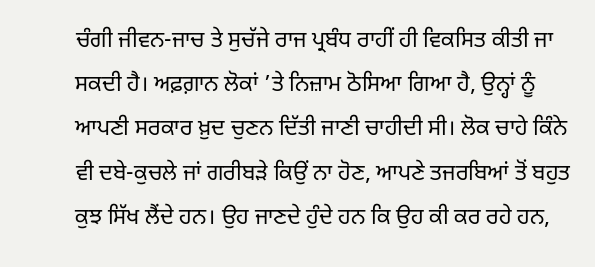ਚੰਗੀ ਜੀਵਨ-ਜਾਚ ਤੇ ਸੁਚੱਜੇ ਰਾਜ ਪ੍ਰਬੰਧ ਰਾਹੀਂ ਹੀ ਵਿਕਸਿਤ ਕੀਤੀ ਜਾ ਸਕਦੀ ਹੈ। ਅਫ਼ਗ਼ਾਨ ਲੋਕਾਂ ’ਤੇ ਨਿਜ਼ਾਮ ਠੋਸਿਆ ਗਿਆ ਹੈ, ਉਨ੍ਹਾਂ ਨੂੰ ਆਪਣੀ ਸਰਕਾਰ ਖ਼ੁਦ ਚੁਣਨ ਦਿੱਤੀ ਜਾਣੀ ਚਾਹੀਦੀ ਸੀ। ਲੋਕ ਚਾਹੇ ਕਿੰਨੇ ਵੀ ਦਬੇ-ਕੁਚਲੇ ਜਾਂ ਗਰੀਬੜੇ ਕਿਉਂ ਨਾ ਹੋਣ, ਆਪਣੇ ਤਜਰਬਿਆਂ ਤੋਂ ਬਹੁਤ ਕੁਝ ਸਿੱਖ ਲੈਂਦੇ ਹਨ। ਉਹ ਜਾਣਦੇ ਹੁੰਦੇ ਹਨ ਕਿ ਉਹ ਕੀ ਕਰ ਰਹੇ ਹਨ,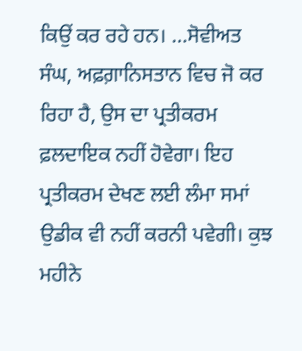ਕਿਉਂ ਕਰ ਰਹੇ ਹਨ। …ਸੋਵੀਅਤ ਸੰਘ, ਅਫ਼ਗ਼ਾਨਿਸਤਾਨ ਵਿਚ ਜੋ ਕਰ ਰਿਹਾ ਹੈ, ਉਸ ਦਾ ਪ੍ਰਤੀਕਰਮ ਫ਼ਲਦਾਇਕ ਨਹੀਂ ਹੋਵੇਗਾ। ਇਹ ਪ੍ਰਤੀਕਰਮ ਦੇਖਣ ਲਈ ਲੰਮਾ ਸਮਾਂ ਉਡੀਕ ਵੀ ਨਹੀਂ ਕਰਨੀ ਪਵੇਗੀ। ਕੁਝ ਮਹੀਨੇ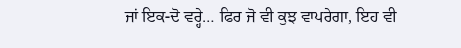ਜਾਂ ਇਕ-ਦੋ ਵਰ੍ਹੇ… ਫਿਰ ਜੋ ਵੀ ਕੁਝ ਵਾਪਰੇਗਾ, ਇਹ ਵੀ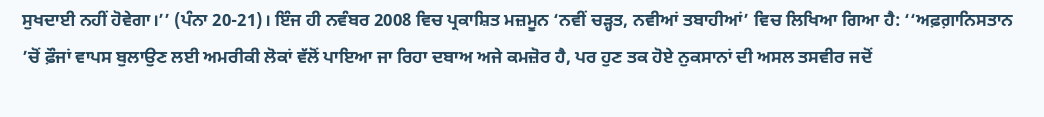ਸੁਖਦਾਈ ਨਹੀਂ ਹੋਵੇਗਾ।’’ (ਪੰਨਾ 20-21)। ਇੰਜ ਹੀ ਨਵੰਬਰ 2008 ਵਿਚ ਪ੍ਰਕਾਸ਼ਿਤ ਮਜ਼ਮੂਨ ‘ਨਵੀਂ ਚੜ੍ਹਤ, ਨਵੀਆਂ ਤਬਾਹੀਆਂ’ ਵਿਚ ਲਿਖਿਆ ਗਿਆ ਹੈ: ‘‘ਅਫ਼ਗ਼ਾਨਿਸਤਾਨ ’ਚੋਂ ਫ਼ੌਜਾਂ ਵਾਪਸ ਬੁਲਾਉਣ ਲਈ ਅਮਰੀਕੀ ਲੋਕਾਂ ਵੱਲੋਂ ਪਾਇਆ ਜਾ ਰਿਹਾ ਦਬਾਅ ਅਜੇ ਕਮਜ਼ੋਰ ਹੈ, ਪਰ ਹੁਣ ਤਕ ਹੋਏ ਨੁਕਸਾਨਾਂ ਦੀ ਅਸਲ ਤਸਵੀਰ ਜਦੋਂ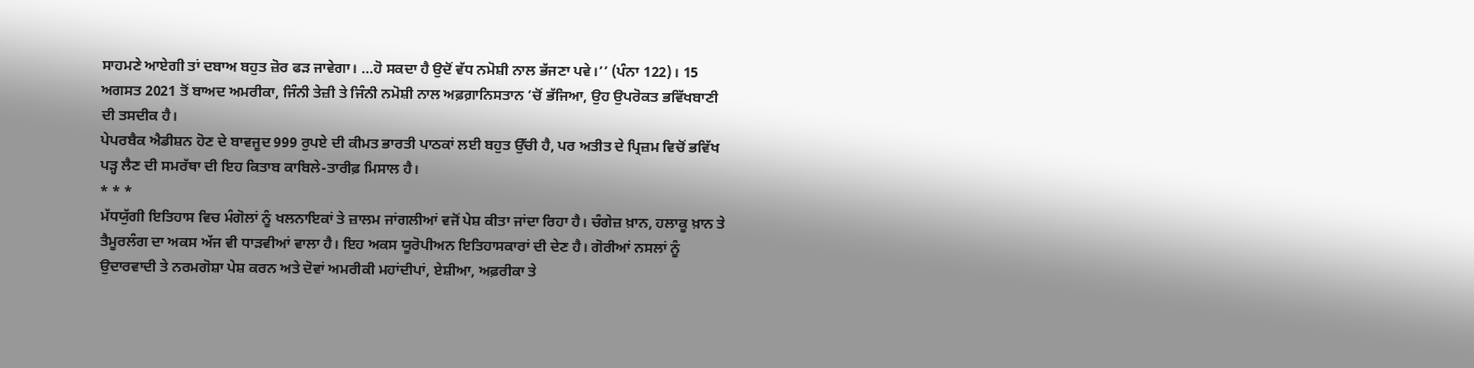ਸਾਹਮਣੇ ਆਏਗੀ ਤਾਂ ਦਬਾਅ ਬਹੁਤ ਜ਼ੋਰ ਫੜ ਜਾਵੇਗਾ। …ਹੋ ਸਕਦਾ ਹੈ ਉਦੋਂ ਵੱਧ ਨਮੋਸ਼ੀ ਨਾਲ ਭੱਜਣਾ ਪਵੇ।’’ (ਪੰਨਾ 122)। 15 ਅਗਸਤ 2021 ਤੋਂ ਬਾਅਦ ਅਮਰੀਕਾ, ਜਿੰਨੀ ਤੇਜ਼ੀ ਤੇ ਜਿੰਨੀ ਨਮੋਸ਼ੀ ਨਾਲ ਅਫ਼ਗ਼ਾਨਿਸਤਾਨ ’ਚੋਂ ਭੱਜਿਆ, ਉਹ ਉਪਰੋਕਤ ਭਵਿੱਖਬਾਣੀ ਦੀ ਤਸਦੀਕ ਹੈ।
ਪੇਪਰਬੈਕ ਐਡੀਸ਼ਨ ਹੋਣ ਦੇ ਬਾਵਜੂਦ 999 ਰੁਪਏ ਦੀ ਕੀਮਤ ਭਾਰਤੀ ਪਾਠਕਾਂ ਲਈ ਬਹੁਤ ਉੱਚੀ ਹੈ, ਪਰ ਅਤੀਤ ਦੇ ਪ੍ਰਿਜ਼ਮ ਵਿਚੋਂ ਭਵਿੱਖ ਪੜ੍ਹ ਲੈਣ ਦੀ ਸਮਰੱਥਾ ਦੀ ਇਹ ਕਿਤਾਬ ਕਾਬਿਲੇ-ਤਾਰੀਫ਼ ਮਿਸਾਲ ਹੈ।
* * *
ਮੱਧਯੁੱਗੀ ਇਤਿਹਾਸ ਵਿਚ ਮੰਗੋਲਾਂ ਨੂੰ ਖਲਨਾਇਕਾਂ ਤੇ ਜ਼ਾਲਮ ਜਾਂਗਲੀਆਂ ਵਜੋਂ ਪੇਸ਼ ਕੀਤਾ ਜਾਂਦਾ ਰਿਹਾ ਹੈ। ਚੰਗੇਜ਼ ਖ਼ਾਨ, ਹਲਾਕੂ ਖ਼ਾਨ ਤੇ ਤੈਮੂਰਲੰਗ ਦਾ ਅਕਸ ਅੱਜ ਵੀ ਧਾੜਵੀਆਂ ਵਾਲਾ ਹੈ। ਇਹ ਅਕਸ ਯੂਰੋਪੀਅਨ ਇਤਿਹਾਸਕਾਰਾਂ ਦੀ ਦੇਣ ਹੈ। ਗੋਰੀਆਂ ਨਸਲਾਂ ਨੂੰ ਉਦਾਰਵਾਦੀ ਤੇ ਨਰਮਗੋਸ਼ਾ ਪੇਸ਼ ਕਰਨ ਅਤੇ ਦੋਵਾਂ ਅਮਰੀਕੀ ਮਹਾਂਦੀਪਾਂ, ਏਸ਼ੀਆ, ਅਫ਼ਰੀਕਾ ਤੇ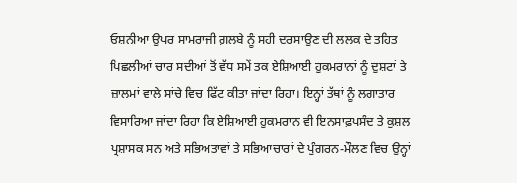ਓਸ਼ਨੀਆ ਉਪਰ ਸਾਮਰਾਜੀ ਗ਼ਲਬੇ ਨੂੰ ਸਹੀ ਦਰਸਾਉਣ ਦੀ ਲਲਕ ਦੇ ਤਹਿਤ ਪਿਛਲੀਆਂ ਚਾਰ ਸਦੀਆਂ ਤੋਂ ਵੱਧ ਸਮੇਂ ਤਕ ਏਸ਼ਿਆਈ ਹੁਕਮਰਾਨਾਂ ਨੂੰ ਦੁਸ਼ਟਾਂ ਤੇ ਜ਼ਾਲਮਾਂ ਵਾਲੇ ਸਾਂਚੇ ਵਿਚ ਫਿੱਟ ਕੀਤਾ ਜਾਂਦਾ ਰਿਹਾ। ਇਨ੍ਹਾਂ ਤੱਥਾਂ ਨੂੰ ਲਗਾਤਾਰ ਵਿਸਾਰਿਆ ਜਾਂਦਾ ਰਿਹਾ ਕਿ ਏਸ਼ਿਆਈ ਹੁਕਮਰਾਨ ਵੀ ਇਨਸਾਫ਼ਪਸੰਦ ਤੇ ਕੁਸ਼ਲ ਪ੍ਰਸ਼ਾਸਕ ਸਨ ਅਤੇ ਸਭਿਅਤਾਵਾਂ ਤੇ ਸਭਿਆਚਾਰਾਂ ਦੇ ਪੁੰਗਰਨ-ਮੌਲਣ ਵਿਚ ਉਨ੍ਹਾਂ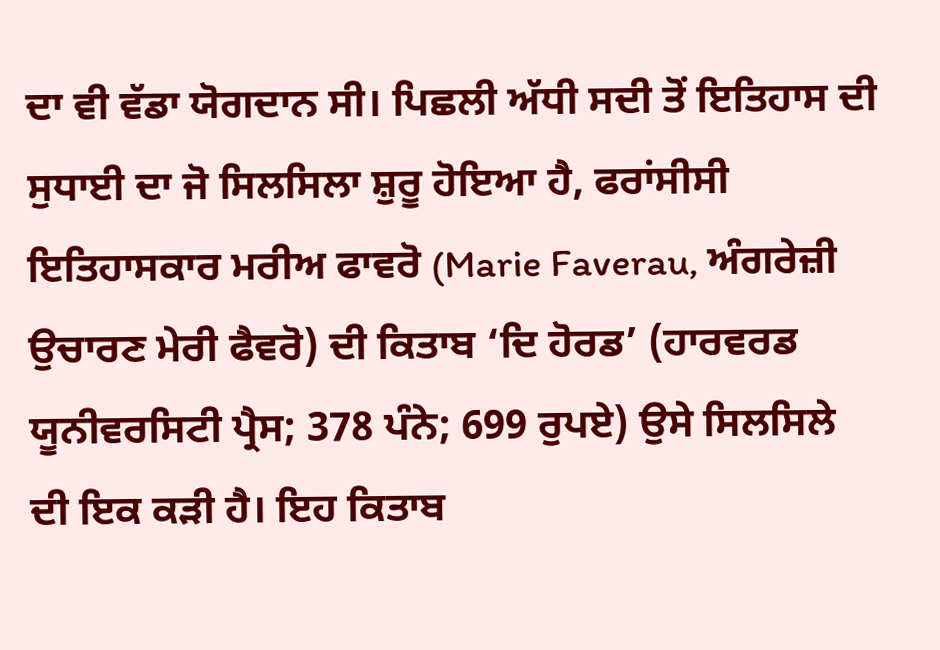ਦਾ ਵੀ ਵੱਡਾ ਯੋਗਦਾਨ ਸੀ। ਪਿਛਲੀ ਅੱਧੀ ਸਦੀ ਤੋਂ ਇਤਿਹਾਸ ਦੀ ਸੁਧਾਈ ਦਾ ਜੋ ਸਿਲਸਿਲਾ ਸ਼ੁਰੂ ਹੋਇਆ ਹੈ, ਫਰਾਂਸੀਸੀ ਇਤਿਹਾਸਕਾਰ ਮਰੀਅ ਫਾਵਰੋ (Marie Faverau, ਅੰਗਰੇਜ਼ੀ ਉਚਾਰਣ ਮੇਰੀ ਫੈਵਰੋ) ਦੀ ਕਿਤਾਬ ‘ਦਿ ਹੋਰਡ’ (ਹਾਰਵਰਡ ਯੂਨੀਵਰਸਿਟੀ ਪ੍ਰੈਸ; 378 ਪੰਨੇ; 699 ਰੁਪਏ) ਉਸੇ ਸਿਲਸਿਲੇ ਦੀ ਇਕ ਕੜੀ ਹੈ। ਇਹ ਕਿਤਾਬ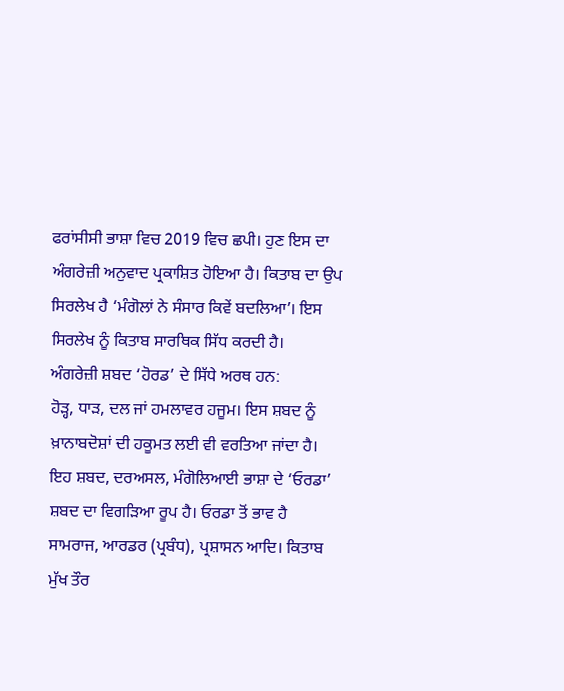ਫਰਾਂਸੀਸੀ ਭਾਸ਼ਾ ਵਿਚ 2019 ਵਿਚ ਛਪੀ। ਹੁਣ ਇਸ ਦਾ ਅੰਗਰੇਜ਼ੀ ਅਨੁਵਾਦ ਪ੍ਰਕਾਸ਼ਿਤ ਹੋਇਆ ਹੈ। ਕਿਤਾਬ ਦਾ ਉਪ ਸਿਰਲੇਖ ਹੈ ‘ਮੰਗੋਲਾਂ ਨੇ ਸੰਸਾਰ ਕਿਵੇਂ ਬਦਲਿਆ’। ਇਸ ਸਿਰਲੇਖ ਨੂੰ ਕਿਤਾਬ ਸਾਰਥਿਕ ਸਿੱਧ ਕਰਦੀ ਹੈ।
ਅੰਗਰੇਜ਼ੀ ਸ਼ਬਦ ‘ਹੋਰਡ’ ਦੇ ਸਿੱਧੇ ਅਰਥ ਹਨ:
ਹੋੜ੍ਹ, ਧਾੜ, ਦਲ ਜਾਂ ਹਮਲਾਵਰ ਹਜੂਮ। ਇਸ ਸ਼ਬਦ ਨੂੰ ਖ਼ਾਨਾਬਦੋਸ਼ਾਂ ਦੀ ਹਕੂਮਤ ਲਈ ਵੀ ਵਰਤਿਆ ਜਾਂਦਾ ਹੈ। ਇਹ ਸ਼ਬਦ, ਦਰਅਸਲ, ਮੰਗੋਲਿਆਈ ਭਾਸ਼ਾ ਦੇ ‘ਓਰਡਾ’ ਸ਼ਬਦ ਦਾ ਵਿਗੜਿਆ ਰੂਪ ਹੈ। ਓਰਡਾ ਤੋਂ ਭਾਵ ਹੈ ਸਾਮਰਾਜ, ਆਰਡਰ (ਪ੍ਰਬੰਧ), ਪ੍ਰਸ਼ਾਸਨ ਆਦਿ। ਕਿਤਾਬ ਮੁੱਖ ਤੌਰ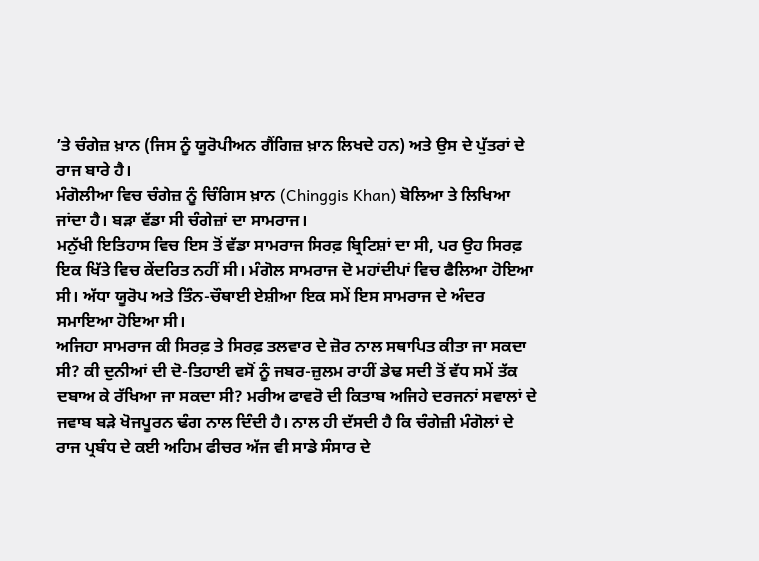’ਤੇ ਚੰਗੇਜ਼ ਖ਼ਾਨ (ਜਿਸ ਨੂੰ ਯੂਰੋਪੀਅਨ ਗੈਂਗਿਜ਼ ਖ਼ਾਨ ਲਿਖਦੇ ਹਨ) ਅਤੇ ਉਸ ਦੇ ਪੁੱਤਰਾਂ ਦੇ ਰਾਜ ਬਾਰੇ ਹੈ।
ਮੰਗੋਲੀਆ ਵਿਚ ਚੰਗੇਜ਼ ਨੂੰ ਚਿੰਗਿਸ ਖ਼ਾਨ (Chinggis Khan) ਬੋਲਿਆ ਤੇ ਲਿਖਿਆ ਜਾਂਦਾ ਹੈ। ਬੜਾ ਵੱਡਾ ਸੀ ਚੰਗੇਜ਼ਾਂ ਦਾ ਸਾਮਰਾਜ।
ਮਨੁੱਖੀ ਇਤਿਹਾਸ ਵਿਚ ਇਸ ਤੋਂ ਵੱਡਾ ਸਾਮਰਾਜ ਸਿਰਫ਼ ਬ੍ਰਿਟਿਸ਼ਾਂ ਦਾ ਸੀ, ਪਰ ਉਹ ਸਿਰਫ਼ ਇਕ ਖਿੱਤੇ ਵਿਚ ਕੇਂਦਰਿਤ ਨਹੀਂ ਸੀ। ਮੰਗੋਲ ਸਾਮਰਾਜ ਦੋ ਮਹਾਂਦੀਪਾਂ ਵਿਚ ਫੈਲਿਆ ਹੋਇਆ ਸੀ। ਅੱਧਾ ਯੂਰੋਪ ਅਤੇ ਤਿੰਨ-ਚੌਥਾਈ ਏਸ਼ੀਆ ਇਕ ਸਮੇਂ ਇਸ ਸਾਮਰਾਜ ਦੇ ਅੰਦਰ ਸਮਾਇਆ ਹੋਇਆ ਸੀ।
ਅਜਿਹਾ ਸਾਮਰਾਜ ਕੀ ਸਿਰਫ਼ ਤੇ ਸਿਰਫ਼ ਤਲਵਾਰ ਦੇ ਜ਼ੋਰ ਨਾਲ ਸਥਾਪਿਤ ਕੀਤਾ ਜਾ ਸਕਦਾ ਸੀ? ਕੀ ਦੁਨੀਆਂ ਦੀ ਦੋ-ਤਿਹਾਈ ਵਸੋਂ ਨੂੰ ਜਬਰ-ਜ਼ੁਲਮ ਰਾਹੀਂ ਡੇਢ ਸਦੀ ਤੋਂ ਵੱਧ ਸਮੇਂ ਤੱਕ ਦਬਾਅ ਕੇ ਰੱਖਿਆ ਜਾ ਸਕਦਾ ਸੀ? ਮਰੀਅ ਫਾਵਰੋ ਦੀ ਕਿਤਾਬ ਅਜਿਹੇ ਦਰਜਨਾਂ ਸਵਾਲਾਂ ਦੇ ਜਵਾਬ ਬੜੇ ਖੋਜਪੂਰਨ ਢੰਗ ਨਾਲ ਦਿੰਦੀ ਹੈ। ਨਾਲ ਹੀ ਦੱਸਦੀ ਹੈ ਕਿ ਚੰਗੇਜ਼ੀ ਮੰਗੋਲਾਂ ਦੇ ਰਾਜ ਪ੍ਰਬੰਧ ਦੇ ਕਈ ਅਹਿਮ ਫੀਚਰ ਅੱਜ ਵੀ ਸਾਡੇ ਸੰਸਾਰ ਦੇ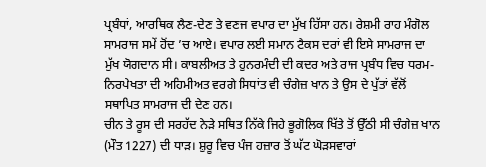ਪ੍ਰਬੰਧਾਂ, ਆਰਥਿਕ ਲੈਣ-ਦੇਣ ਤੇ ਵਣਜ ਵਪਾਰ ਦਾ ਮੁੱਖ ਹਿੱਸਾ ਹਨ। ਰੇਸ਼ਮੀ ਰਾਹ ਮੰਗੋਲ ਸਾਮਰਾਜ ਸਮੇਂ ਹੋਂਦ ’ਚ ਆਏ। ਵਪਾਰ ਲਈ ਸਮਾਨ ਟੈਕਸ ਦਰਾਂ ਵੀ ਇਸੇ ਸਾਮਰਾਜ ਦਾ ਮੁੱਖ ਯੋਗਦਾਨ ਸੀ। ਕਾਬਲੀਅਤ ਤੇ ਹੁਨਰਮੰਦੀ ਦੀ ਕਦਰ ਅਤੇ ਰਾਜ ਪ੍ਰਬੰਧ ਵਿਚ ਧਰਮ-ਨਿਰਪੇਖਤਾ ਦੀ ਅਹਿਮੀਅਤ ਵਰਗੇ ਸਿਧਾਂਤ ਵੀ ਚੰਗੇਜ਼ ਖਾਨ ਤੇ ਉਸ ਦੇ ਪੁੱਤਾਂ ਵੱਲੋਂ ਸਥਾਪਿਤ ਸਾਮਰਾਜ ਦੀ ਦੇਣ ਹਨ।
ਚੀਨ ਤੇ ਰੂਸ ਦੀ ਸਰਹੱਦ ਨੇੜੇ ਸਥਿਤ ਨਿੱਕੇ ਜਿਹੇ ਭੂਗੋਲਿਕ ਖਿੱਤੇ ਤੋਂ ਉੱਠੀ ਸੀ ਚੰਗੇਜ਼ ਖਾਨ (ਮੌਤ 1227) ਦੀ ਧਾੜ। ਸ਼ੁਰੂ ਵਿਚ ਪੰਜ ਹਜ਼ਾਰ ਤੋਂ ਘੱਟ ਘੋੜਸਵਾਰਾਂ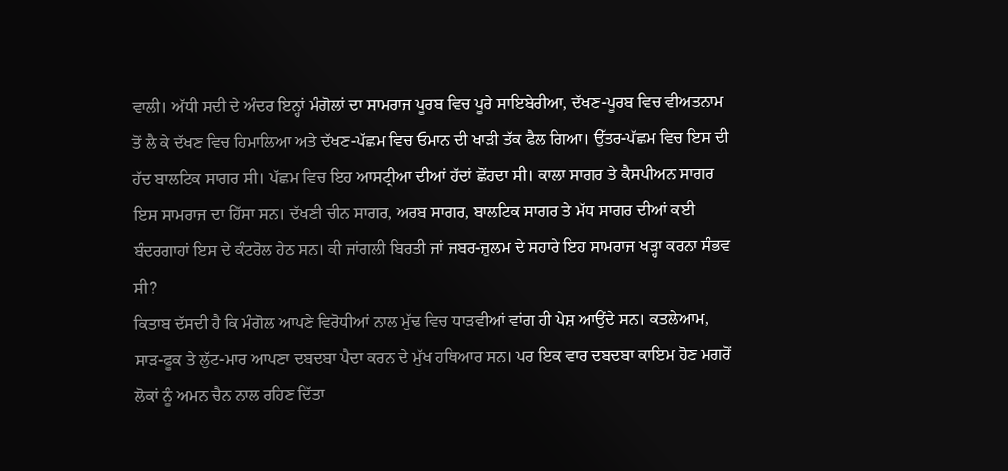ਵਾਲੀ। ਅੱਧੀ ਸਦੀ ਦੇ ਅੰਦਰ ਇਨ੍ਹਾਂ ਮੰਗੋਲਾਂ ਦਾ ਸਾਮਰਾਜ ਪੂਰਬ ਵਿਚ ਪੂਰੇ ਸਾਇਬੇਰੀਆ, ਦੱਖਣ-ਪੂਰਬ ਵਿਚ ਵੀਅਤਨਾਮ ਤੋਂ ਲੈ ਕੇ ਦੱਖਣ ਵਿਚ ਹਿਮਾਲਿਆ ਅਤੇ ਦੱਖਣ-ਪੱਛਮ ਵਿਚ ਓਮਾਨ ਦੀ ਖਾੜੀ ਤੱਕ ਫੈਲ ਗਿਆ। ਉੱਤਰ-ਪੱਛਮ ਵਿਚ ਇਸ ਦੀ ਹੱਦ ਬਾਲਟਿਕ ਸਾਗਰ ਸੀ। ਪੱਛਮ ਵਿਚ ਇਹ ਆਸਟ੍ਰੀਆ ਦੀਆਂ ਹੱਦਾਂ ਛੋਂਹਦਾ ਸੀ। ਕਾਲਾ ਸਾਗਰ ਤੇ ਕੈਸਪੀਅਨ ਸਾਗਰ ਇਸ ਸਾਮਰਾਜ ਦਾ ਹਿੱਸਾ ਸਨ। ਦੱਖਣੀ ਚੀਨ ਸਾਗਰ, ਅਰਬ ਸਾਗਰ, ਬਾਲਟਿਕ ਸਾਗਰ ਤੇ ਮੱਧ ਸਾਗਰ ਦੀਆਂ ਕਈ ਬੰਦਰਗਾਹਾਂ ਇਸ ਦੇ ਕੰਟਰੋਲ ਹੇਠ ਸਨ। ਕੀ ਜਾਂਗਲੀ ਬਿਰਤੀ ਜਾਂ ਜਬਰ-ਜ਼ੁਲਮ ਦੇ ਸਹਾਰੇ ਇਹ ਸਾਮਰਾਜ ਖੜ੍ਹਾ ਕਰਨਾ ਸੰਭਵ ਸੀ?
ਕਿਤਾਬ ਦੱਸਦੀ ਹੈ ਕਿ ਮੰਗੋਲ ਆਪਣੇ ਵਿਰੋਧੀਆਂ ਨਾਲ ਮੁੱਢ ਵਿਚ ਧਾੜਵੀਆਂ ਵਾਂਗ ਹੀ ਪੇਸ਼ ਆਉਂਦੇ ਸਨ। ਕਤਲੇਆਮ, ਸਾੜ-ਫੂਕ ਤੇ ਲੁੱਟ-ਮਾਰ ਆਪਣਾ ਦਬਦਬਾ ਪੈਦਾ ਕਰਨ ਦੇ ਮੁੱਖ ਹਥਿਆਰ ਸਨ। ਪਰ ਇਕ ਵਾਰ ਦਬਦਬਾ ਕਾਇਮ ਹੋਣ ਮਗਰੋਂ ਲੋਕਾਂ ਨੂੰ ਅਮਨ ਚੈਨ ਨਾਲ ਰਹਿਣ ਦਿੱਤਾ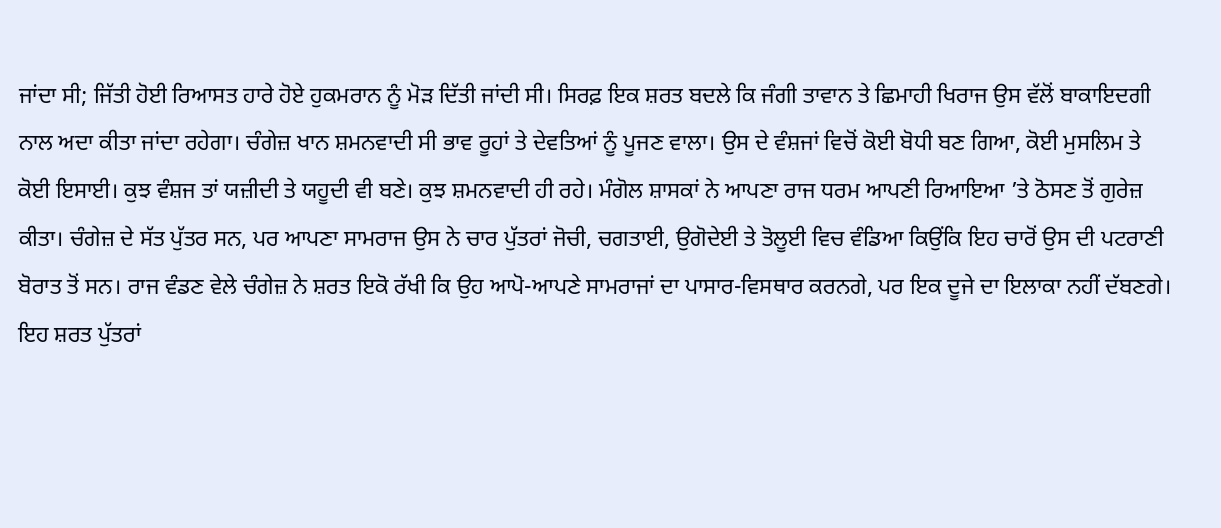ਜਾਂਦਾ ਸੀ; ਜਿੱਤੀ ਹੋਈ ਰਿਆਸਤ ਹਾਰੇ ਹੋਏ ਹੁਕਮਰਾਨ ਨੂੰ ਮੋੜ ਦਿੱਤੀ ਜਾਂਦੀ ਸੀ। ਸਿਰਫ਼ ਇਕ ਸ਼ਰਤ ਬਦਲੇ ਕਿ ਜੰਗੀ ਤਾਵਾਨ ਤੇ ਛਿਮਾਹੀ ਖਿਰਾਜ ਉਸ ਵੱਲੋਂ ਬਾਕਾਇਦਗੀ ਨਾਲ ਅਦਾ ਕੀਤਾ ਜਾਂਦਾ ਰਹੇਗਾ। ਚੰਗੇਜ਼ ਖਾਨ ਸ਼ਮਨਵਾਦੀ ਸੀ ਭਾਵ ਰੂਹਾਂ ਤੇ ਦੇਵਤਿਆਂ ਨੂੰ ਪੂਜਣ ਵਾਲਾ। ਉਸ ਦੇ ਵੰਸ਼ਜਾਂ ਵਿਚੋਂ ਕੋਈ ਬੋਧੀ ਬਣ ਗਿਆ, ਕੋਈ ਮੁਸਲਿਮ ਤੇ ਕੋਈ ਇਸਾਈ। ਕੁਝ ਵੰਸ਼ਜ ਤਾਂ ਯਜ਼ੀਦੀ ਤੇ ਯਹੂਦੀ ਵੀ ਬਣੇ। ਕੁਝ ਸ਼ਮਨਵਾਦੀ ਹੀ ਰਹੇ। ਮੰਗੋਲ ਸ਼ਾਸਕਾਂ ਨੇ ਆਪਣਾ ਰਾਜ ਧਰਮ ਆਪਣੀ ਰਿਆਇਆ ’ਤੇ ਠੋਸਣ ਤੋਂ ਗੁਰੇਜ਼ ਕੀਤਾ। ਚੰਗੇਜ਼ ਦੇ ਸੱਤ ਪੁੱਤਰ ਸਨ, ਪਰ ਆਪਣਾ ਸਾਮਰਾਜ ਉਸ ਨੇ ਚਾਰ ਪੁੱਤਰਾਂ ਜੋਚੀ, ਚਗਤਾਈ, ਉਗੋਦੇਈ ਤੇ ਤੋਲੂਈ ਵਿਚ ਵੰਡਿਆ ਕਿਉਂਕਿ ਇਹ ਚਾਰੋਂ ਉਸ ਦੀ ਪਟਰਾਣੀ ਬੋਰਾਤ ਤੋਂ ਸਨ। ਰਾਜ ਵੰਡਣ ਵੇਲੇ ਚੰਗੇਜ਼ ਨੇ ਸ਼ਰਤ ਇਕੋ ਰੱਖੀ ਕਿ ਉਹ ਆਪੋ-ਆਪਣੇ ਸਾਮਰਾਜਾਂ ਦਾ ਪਾਸਾਰ-ਵਿਸਥਾਰ ਕਰਨਗੇ, ਪਰ ਇਕ ਦੂਜੇ ਦਾ ਇਲਾਕਾ ਨਹੀਂ ਦੱਬਣਗੇ। ਇਹ ਸ਼ਰਤ ਪੁੱਤਰਾਂ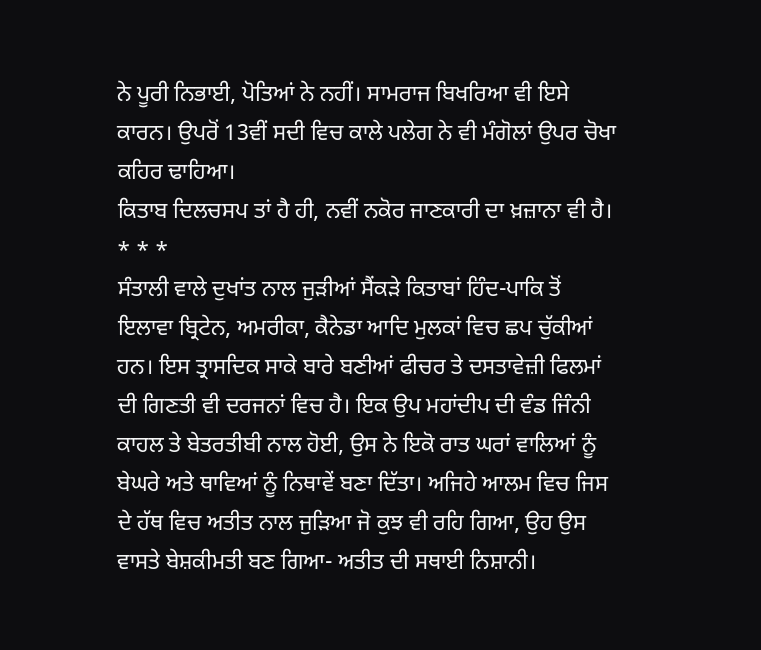ਨੇ ਪੂਰੀ ਨਿਭਾਈ, ਪੋਤਿਆਂ ਨੇ ਨਹੀਂ। ਸਾਮਰਾਜ ਬਿਖਰਿਆ ਵੀ ਇਸੇ ਕਾਰਨ। ਉਪਰੋਂ 13ਵੀਂ ਸਦੀ ਵਿਚ ਕਾਲੇ ਪਲੇਗ ਨੇ ਵੀ ਮੰਗੋਲਾਂ ਉਪਰ ਚੋਖਾ ਕਹਿਰ ਢਾਹਿਆ।
ਕਿਤਾਬ ਦਿਲਚਸਪ ਤਾਂ ਹੈ ਹੀ, ਨਵੀਂ ਨਕੋਰ ਜਾਣਕਾਰੀ ਦਾ ਖ਼ਜ਼ਾਨਾ ਵੀ ਹੈ।
* * *
ਸੰਤਾਲੀ ਵਾਲੇ ਦੁਖਾਂਤ ਨਾਲ ਜੁੜੀਆਂ ਸੈਂਕੜੇ ਕਿਤਾਬਾਂ ਹਿੰਦ-ਪਾਕਿ ਤੋਂ ਇਲਾਵਾ ਬ੍ਰਿਟੇਨ, ਅਮਰੀਕਾ, ਕੈਨੇਡਾ ਆਦਿ ਮੁਲਕਾਂ ਵਿਚ ਛਪ ਚੁੱਕੀਆਂ ਹਨ। ਇਸ ਤ੍ਰਾਸਦਿਕ ਸਾਕੇ ਬਾਰੇ ਬਣੀਆਂ ਫੀਚਰ ਤੇ ਦਸਤਾਵੇਜ਼ੀ ਫਿਲਮਾਂ ਦੀ ਗਿਣਤੀ ਵੀ ਦਰਜਨਾਂ ਵਿਚ ਹੈ। ਇਕ ਉਪ ਮਹਾਂਦੀਪ ਦੀ ਵੰਡ ਜਿੰਨੀ ਕਾਹਲ ਤੇ ਬੇਤਰਤੀਬੀ ਨਾਲ ਹੋਈ, ਉਸ ਨੇ ਇਕੋ ਰਾਤ ਘਰਾਂ ਵਾਲਿਆਂ ਨੂੰ ਬੇਘਰੇ ਅਤੇ ਥਾਵਿਆਂ ਨੂੰ ਨਿਥਾਵੇਂ ਬਣਾ ਦਿੱਤਾ। ਅਜਿਹੇ ਆਲਮ ਵਿਚ ਜਿਸ ਦੇ ਹੱਥ ਵਿਚ ਅਤੀਤ ਨਾਲ ਜੁੜਿਆ ਜੋ ਕੁਝ ਵੀ ਰਹਿ ਗਿਆ, ਉਹ ਉਸ ਵਾਸਤੇ ਬੇਸ਼ਕੀਮਤੀ ਬਣ ਗਿਆ- ਅਤੀਤ ਦੀ ਸਥਾਈ ਨਿਸ਼ਾਨੀ।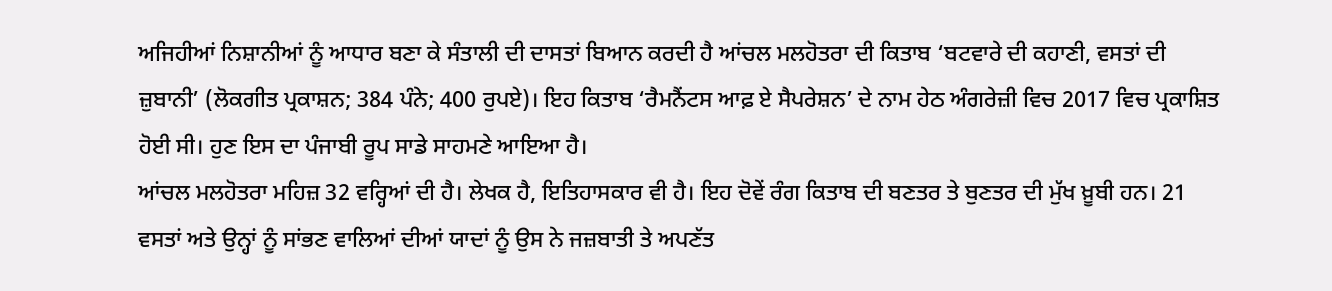ਅਜਿਹੀਆਂ ਨਿਸ਼ਾਨੀਆਂ ਨੂੰ ਆਧਾਰ ਬਣਾ ਕੇ ਸੰਤਾਲੀ ਦੀ ਦਾਸਤਾਂ ਬਿਆਨ ਕਰਦੀ ਹੈ ਆਂਚਲ ਮਲਹੋਤਰਾ ਦੀ ਕਿਤਾਬ ‘ਬਟਵਾਰੇ ਦੀ ਕਹਾਣੀ, ਵਸਤਾਂ ਦੀ ਜ਼ੁਬਾਨੀ’ (ਲੋਕਗੀਤ ਪ੍ਰਕਾਸ਼ਨ; 384 ਪੰਨੇ; 400 ਰੁਪਏ)। ਇਹ ਕਿਤਾਬ ‘ਰੈਮਨੈਂਟਸ ਆਫ਼ ਏ ਸੈਪਰੇਸ਼ਨ’ ਦੇ ਨਾਮ ਹੇਠ ਅੰਗਰੇਜ਼ੀ ਵਿਚ 2017 ਵਿਚ ਪ੍ਰਕਾਸ਼ਿਤ ਹੋਈ ਸੀ। ਹੁਣ ਇਸ ਦਾ ਪੰਜਾਬੀ ਰੂਪ ਸਾਡੇ ਸਾਹਮਣੇ ਆਇਆ ਹੈ।
ਆਂਚਲ ਮਲਹੋਤਰਾ ਮਹਿਜ਼ 32 ਵਰ੍ਹਿਆਂ ਦੀ ਹੈ। ਲੇਖਕ ਹੈ, ਇਤਿਹਾਸਕਾਰ ਵੀ ਹੈ। ਇਹ ਦੋਵੇਂ ਰੰਗ ਕਿਤਾਬ ਦੀ ਬਣਤਰ ਤੇ ਬੁਣਤਰ ਦੀ ਮੁੱਖ ਖ਼ੂਬੀ ਹਨ। 21 ਵਸਤਾਂ ਅਤੇ ਉਨ੍ਹਾਂ ਨੂੰ ਸਾਂਭਣ ਵਾਲਿਆਂ ਦੀਆਂ ਯਾਦਾਂ ਨੂੰ ਉਸ ਨੇ ਜਜ਼ਬਾਤੀ ਤੇ ਅਪਣੱਤ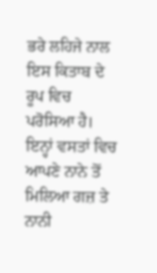ਭਰੇ ਲਹਿਜੇ ਨਾਲ ਇਸ ਕਿਤਾਬ ਦੇ ਰੂਪ ਵਿਚ ਪਰੋਸਿਆ ਹੈ। ਇਨ੍ਹਾਂ ਵਸਤਾਂ ਵਿਚ ਆਪਣੇ ਨਾਨੇ ਤੋਂ ਮਿਲਿਆ ਗਜ਼ ਤੇ ਨਾਨੀ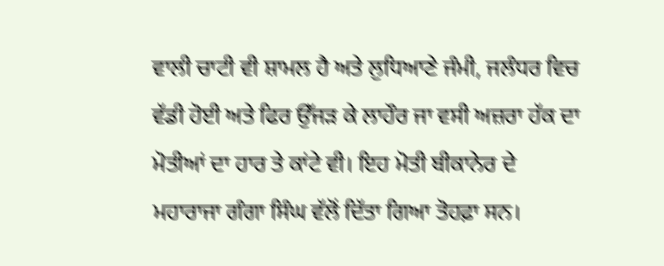ਵਾਲੀ ਚਾਟੀ ਵੀ ਸ਼ਾਮਲ ਹੈ ਅਤੇ ਲੁਧਿਆਣੇ ਜੰਮੀ, ਜਲੰਧਰ ਵਿਚ ਵੱਡੀ ਹੋਈ ਅਤੇ ਫਿਰ ਉੱਜੜ ਕੇ ਲਾਹੌਰ ਜਾ ਵਸੀ ਅਜ਼ਰਾ ਹੱਕ ਦਾ ਮੋਤੀਆਂ ਦਾ ਹਾਰ ਤੇ ਕਾਂਟੇ ਵੀ। ਇਹ ਮੋਤੀ ਬੀਕਾਨੇਰ ਦੇ ਮਹਾਰਾਜਾ ਗੰਗਾ ਸਿੰਘ ਵੱਲੋਂ ਦਿੱਤਾ ਗਿਆ ਤੋਹਫ਼ਾ ਸਨ।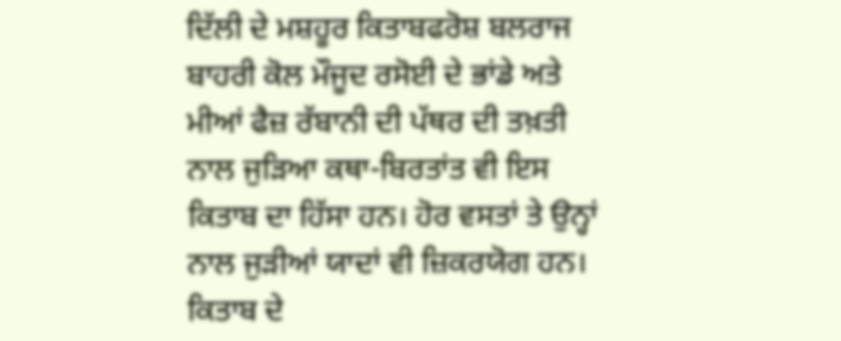ਦਿੱਲੀ ਦੇ ਮਸ਼ਹੂਰ ਕਿਤਾਬਫਰੋਸ਼ ਬਲਰਾਜ ਬਾਹਰੀ ਕੋਲ ਮੌਜੂਦ ਰਸੋਈ ਦੇ ਭਾਂਡੇ ਅਤੇ ਮੀਆਂ ਫੈਜ਼ ਰੱਬਾਨੀ ਦੀ ਪੱਥਰ ਦੀ ਤਖ਼ਤੀ ਨਾਲ ਜੁੜਿਆ ਕਥਾ-ਬਿਰਤਾਂਤ ਵੀ ਇਸ ਕਿਤਾਬ ਦਾ ਹਿੱਸਾ ਹਨ। ਹੋਰ ਵਸਤਾਂ ਤੇ ਉਨ੍ਹਾਂ ਨਾਲ ਜੁੜੀਆਂ ਯਾਦਾਂ ਵੀ ਜ਼ਿਕਰਯੋਗ ਹਨ।
ਕਿਤਾਬ ਦੇ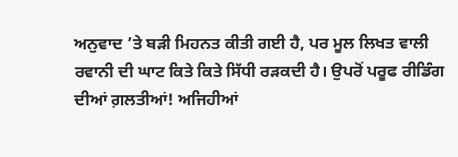ਅਨੁਵਾਦ ’ਤੇ ਬੜੀ ਮਿਹਨਤ ਕੀਤੀ ਗਈ ਹੈ, ਪਰ ਮੂਲ ਲਿਖਤ ਵਾਲੀ ਰਵਾਨੀ ਦੀ ਘਾਟ ਕਿਤੇ ਕਿਤੇ ਸਿੱਧੀ ਰੜਕਦੀ ਹੈ। ਉਪਰੋਂ ਪਰੂਫ ਰੀਡਿੰਗ ਦੀਆਂ ਗ਼ਲਤੀਆਂ! ਅਜਿਹੀਆਂ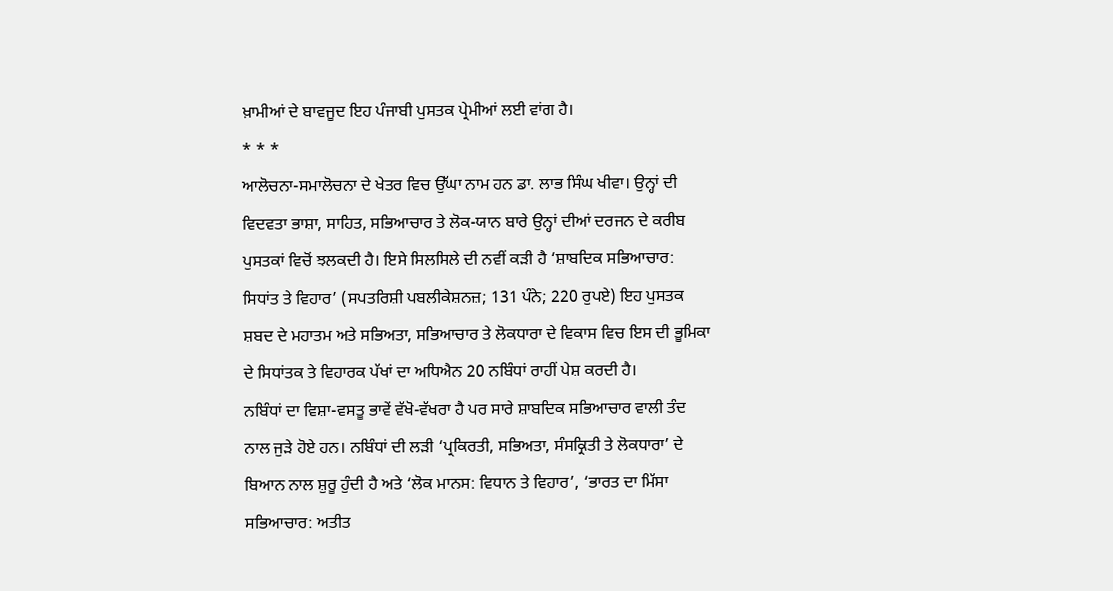ਖ਼ਾਮੀਆਂ ਦੇ ਬਾਵਜੂਦ ਇਹ ਪੰਜਾਬੀ ਪੁਸਤਕ ਪ੍ਰੇਮੀਆਂ ਲਈ ਵਾਂਗ ਹੈ।
* * *
ਆਲੋਚਨਾ-ਸਮਾਲੋਚਨਾ ਦੇ ਖੇਤਰ ਵਿਚ ਉੱਘਾ ਨਾਮ ਹਨ ਡਾ. ਲਾਭ ਸਿੰਘ ਖੀਵਾ। ਉਨ੍ਹਾਂ ਦੀ ਵਿਦਵਤਾ ਭਾਸ਼ਾ, ਸਾਹਿਤ, ਸਭਿਆਚਾਰ ਤੇ ਲੋਕ-ਯਾਨ ਬਾਰੇ ਉਨ੍ਹਾਂ ਦੀਆਂ ਦਰਜਨ ਦੇ ਕਰੀਬ ਪੁਸਤਕਾਂ ਵਿਚੋਂ ਝਲਕਦੀ ਹੈ। ਇਸੇ ਸਿਲਸਿਲੇ ਦੀ ਨਵੀਂ ਕੜੀ ਹੈ ‘ਸ਼ਾਬਦਿਕ ਸਭਿਆਚਾਰ: ਸਿਧਾਂਤ ਤੇ ਵਿਹਾਰ’ (ਸਪਤਰਿਸ਼ੀ ਪਬਲੀਕੇਸ਼ਨਜ਼; 131 ਪੰਨੇ; 220 ਰੁਪਏ) ਇਹ ਪੁਸਤਕ ਸ਼ਬਦ ਦੇ ਮਹਾਤਮ ਅਤੇ ਸਭਿਅਤਾ, ਸਭਿਆਚਾਰ ਤੇ ਲੋਕਧਾਰਾ ਦੇ ਵਿਕਾਸ ਵਿਚ ਇਸ ਦੀ ਭੂਮਿਕਾ ਦੇ ਸਿਧਾਂਤਕ ਤੇ ਵਿਹਾਰਕ ਪੱਖਾਂ ਦਾ ਅਧਿਐਨ 20 ਨਬਿੰਧਾਂ ਰਾਹੀਂ ਪੇਸ਼ ਕਰਦੀ ਹੈ।
ਨਬਿੰਧਾਂ ਦਾ ਵਿਸ਼ਾ-ਵਸਤੂ ਭਾਵੇਂ ਵੱਖੋ-ਵੱਖਰਾ ਹੈ ਪਰ ਸਾਰੇ ਸ਼ਾਬਦਿਕ ਸਭਿਆਚਾਰ ਵਾਲੀ ਤੰਦ ਨਾਲ ਜੁੜੇ ਹੋਏ ਹਨ। ਨਬਿੰਧਾਂ ਦੀ ਲੜੀ ‘ਪ੍ਰਕਿਰਤੀ, ਸਭਿਅਤਾ, ਸੰਸਕ੍ਰਿਤੀ ਤੇ ਲੋਕਧਾਰਾ’ ਦੇ ਬਿਆਨ ਨਾਲ ਸ਼ੁਰੂ ਹੁੰਦੀ ਹੈ ਅਤੇ ‘ਲੋਕ ਮਾਨਸ: ਵਿਧਾਨ ਤੇ ਵਿਹਾਰ’, ‘ਭਾਰਤ ਦਾ ਮਿੱਸਾ ਸਭਿਆਚਾਰ: ਅਤੀਤ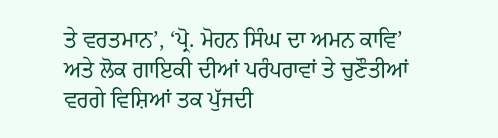ਤੇ ਵਰਤਮਾਨ’, ‘ਪ੍ਰੋ. ਮੋਹਨ ਸਿੰਘ ਦਾ ਅਮਨ ਕਾਵਿ’ ਅਤੇ ਲੋਕ ਗਾਇਕੀ ਦੀਆਂ ਪਰੰਪਰਾਵਾਂ ਤੇ ਚੁਣੌਤੀਆਂ ਵਰਗੇ ਵਿਸ਼ਿਆਂ ਤਕ ਪੁੱਜਦੀ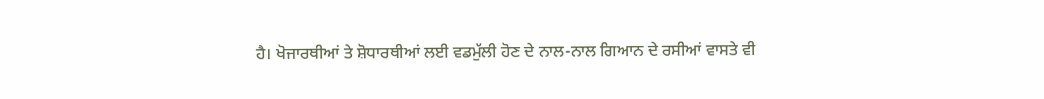ਹੈ। ਖੋਜਾਰਥੀਆਂ ਤੇ ਸ਼ੋਧਾਰਥੀਆਂ ਲਈ ਵਡਮੁੱਲੀ ਹੋਣ ਦੇ ਨਾਲ-ਨਾਲ ਗਿਆਨ ਦੇ ਰਸੀਆਂ ਵਾਸਤੇ ਵੀ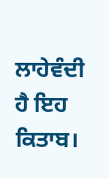ਲਾਹੇਵੰਦੀ ਹੈ ਇਹ ਕਿਤਾਬ।